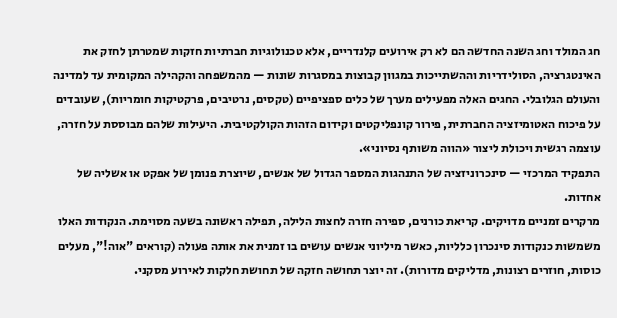חג המולד וחג השנה החדשה הם לא רק אירועים קלנדריים, אלא טכנולוגיות חברתיות חזקות שמטרתן לחזק את האינטגרציה, הסולידריות וההשתייכות במגוון קבוצות במסגרות שונות — מהמשפחה והקהילה המקומית עד למדינה והעולם הגלובלי. החגים האלה מפעילים מערך של כלים ספציפיים (טקסים, נרטיבים, פרקטיקות חומריות), שעובדים על פיכוח האטומיזציה החברתית, פירור קונפליקטים וקידום הזהות הקולקטיבית. היעילות שלהם מבוססת על חזרה, עוצמה רגשית ויכולת ליצור «הווה משותף נסיוני».
התפקיד המרכזי — סינכרוניזציה של התנהגות המספר הגדול של אנשים, שיוצרת פנומן של אפקט או אשליה של אחדות.
מרקרים זמניים מדויקים. קריאת כורנים, ספירה חזרה לחצות הלילה, תפילה ראשונה בשעה מסוימת. הנקודות האלו משמשות כנקודות סינכרון כלליות, כאשר מיליוני אנשים עושים בו זמנית את אותה פעולה (קוראים "אוה!", מעלים כוסות, חוזרים רצונות, מדליקים מדורות). זה יוצר תחושה חזקה של תחושת חלקות לאירוע מסקני.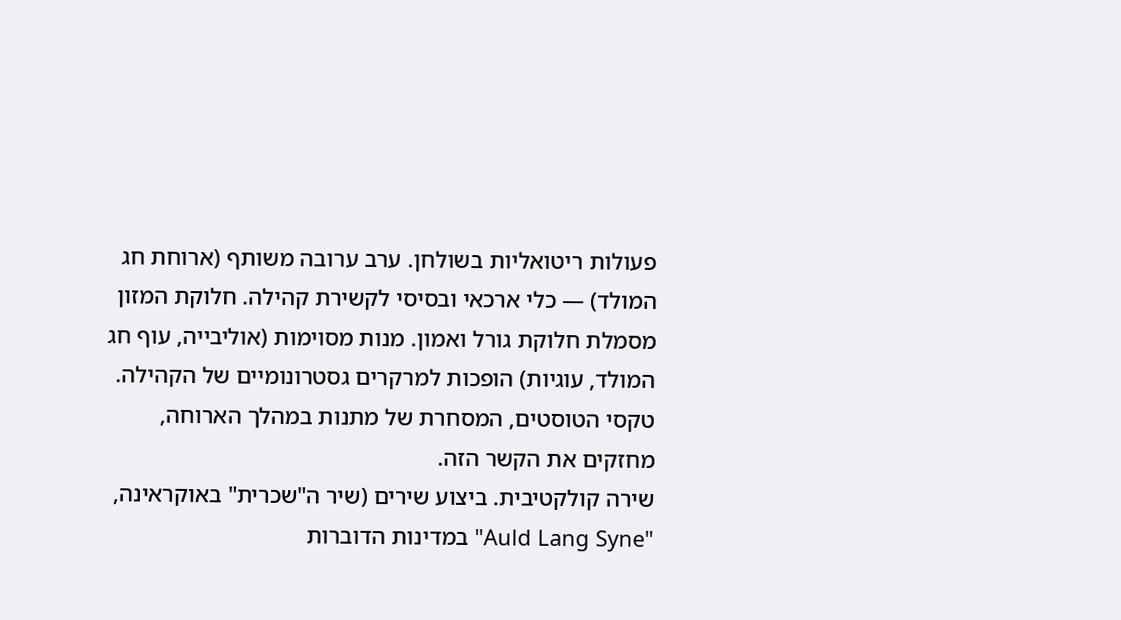פעולות ריטואליות בשולחן. ערב ערובה משותף (ארוחת חג המולד) — כלי ארכאי ובסיסי לקשירת קהילה. חלוקת המזון מסמלת חלוקת גורל ואמון. מנות מסוימות (אוליבייה, עוף חג המולד, עוגיות) הופכות למרקרים גסטרונומיים של הקהילה. טקסי הטוסטים, המסחרת של מתנות במהלך הארוחה, מחזקים את הקשר הזה.
שירה קולקטיבית. ביצוע שירים (שיר ה"שכרית" באוקראינה, "Auld Lang Syne" במדינות הדוברות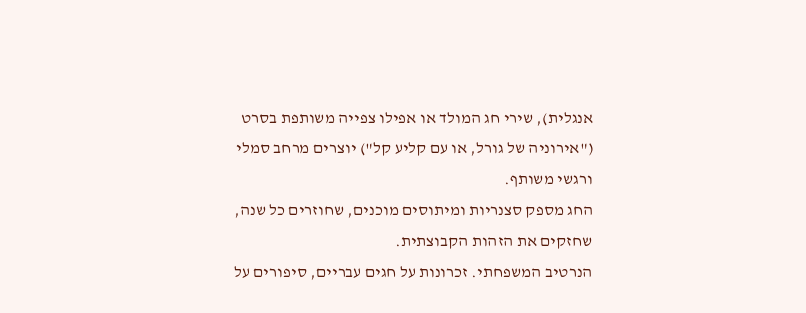אנגלית), שירי חג המולד או אפילו צפייה משותפת בסרט ("אירוניה של גורל, או עם קליע קל") יוצרים מרחב סמלי ורגשי משותף.
החג מספק סצנריות ומיתוסים מוכנים, שחוזרים כל שנה, שחזקים את הזהות הקבוצתית.
הנרטיב המשפחתי. זכרונות על חגים עבריים, סיפורים על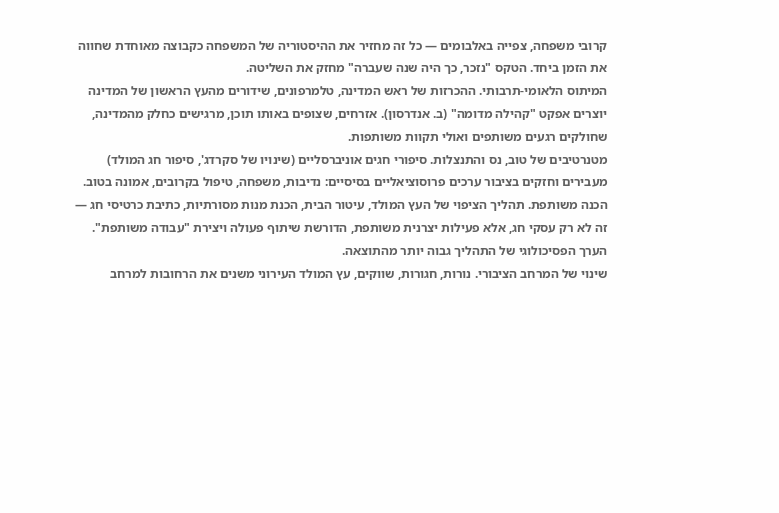קרובי משפחה, צפייה באלבומים — כל זה מחזיר את ההיסטוריה של המשפחה כקבוצה מאוחדת שחווה את הזמן ביחד. הטקס "נזכר, כך היה שנה שעברה" מחזק את השליטה.
המיתוס הלאומי-תרבותי. ההכרזות של ראש המדינה, טלמרפונים, שידורים מהעץ הראשון של המדינה יוצרים אפקט "קהילה מדומה" (ב. אנדרסון). אזרחים, שצופים באותו תוכן, מרגישים כחלק מהמדינה, שחולקים רגעים משותפים ואולי תקוות משותפות.
מטנרטיבים של טוב, נס והתנצלות. סיפורי חגים אוניברסליים (שינויו של סקרדג', סיפור חג המולד) מעבירים וחזקים בציבור ערכים פרוסוציאליים בסיסיים: נדיבות, משפחה, טיפול בקרובים, אמונה בטוב.
הכנה משותפת. תהליך הציפוי של העץ המולד, עיטור הבית, הכנת מנות מסורתיות, כתיבת כרטיסי חג — זה לא רק עסקי חג, אלא פעילות יצרנית משותפת, הדורשת שיתוף פעולה ויצירת "עבודה משותפת". הערך הפסיכולוגי של התהליך גבוה יותר מהתוצאה.
שינוי של המרחב הציבורי. נורות, חגורות, שווקים, עץ המולד העירוני משנים את הרחובות למרחב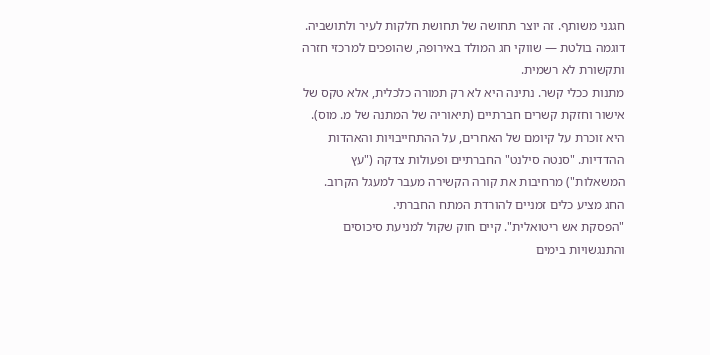חגגני משותף. זה יוצר תחושה של תחושת חלקות לעיר ולתושביה. דוגמה בולטת — שווקי חג המולד באירופה, שהופכים למרכזי חזרה ותקשורת לא רשמית.
מתנות ככלי קשר. נתינה היא לא רק תמורה כלכלית, אלא טקס של אישור וחזקת קשרים חברתיים (תיאוריה של המתנה של מ. מוס). היא זוכרת על קיומם של האחרים, על ההתחייבויות והאהדות ההדדיות. "סנטה סילנט" החברתיים ופעולות צדקה ("עץ המשאלות") מרחיבות את קורה הקשירה מעבר למעגל הקרוב.
החג מציע כלים זמניים להורדת המתח החברתי.
"הפסקת אש ריטואלית". קיים חוק שקול למניעת סיכוסים והתנגשויות בימים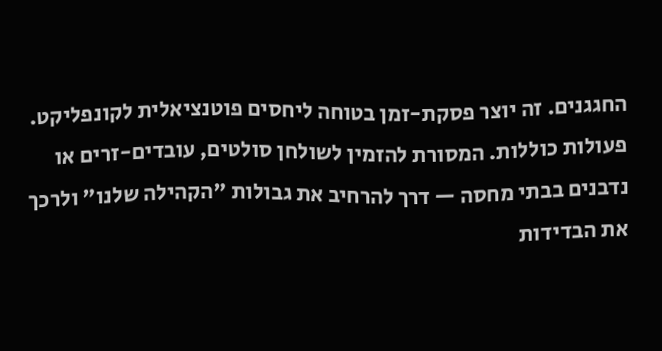החגגנים. זה יוצר פסקת-זמן בטוחה ליחסים פוטנציאלית לקונפליקט.
פעולות כוללות. המסורת להזמין לשולחן סולטים, עובדים-זרים או נדבנים בבתי מחסה — דרך להרחיב את גבולות "הקהילה שלנו" ולרכך את הבדידות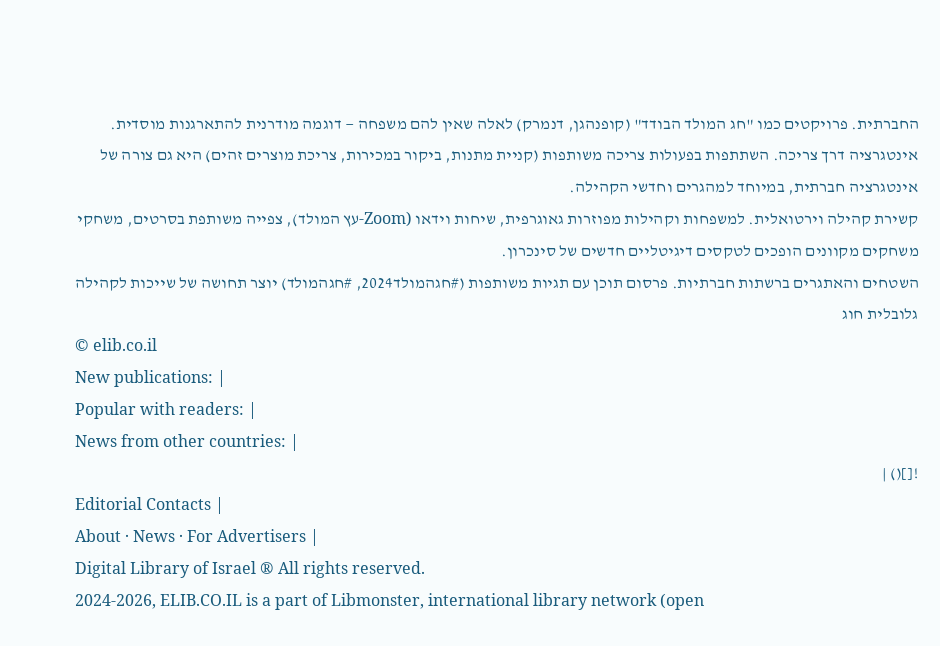החברתית. פרויקטים כמו "חג המולד הבודד" (קופנהגן, דנמרק) לאלה שאין להם משפחה — דוגמה מודרנית להתארגנות מוסדית.
אינטגרציה דרך צריכה. השתתפות בפעולות צריכה משותפות (קניית מתנות, ביקור במכירות, צריכת מוצרים זהים) היא גם צורה של אינטגרציה חברתית, במיוחד למהגרים וחדשי הקהילה.
קשירת קהילה וירטואלית. למשפחות וקהילות מפוזרות גאוגרפית, שיחות וידאו (Zoom-עץ המולד), צפייה משותפת בסרטים, משחקי משחקים מקוונים הופכים לטקסים דיגיטליים חדשים של סינכרון.
השטחים והאתגרים ברשתות חברתיות. פרסום תוכן עם תגיות משותפות (#חגהמולד2024, #חגהמולד) יוצר תחושה של שייכות לקהילה גלובלית חוג
© elib.co.il
New publications: |
Popular with readers: |
News from other countries: |
![]() |
Editorial Contacts |
About · News · For Advertisers |
Digital Library of Israel ® All rights reserved.
2024-2026, ELIB.CO.IL is a part of Libmonster, international library network (open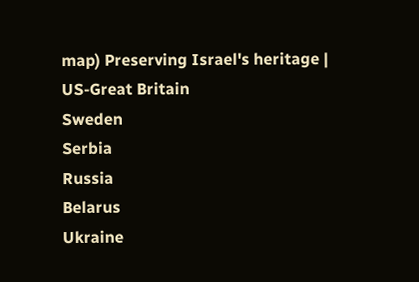map) Preserving Israel's heritage |
US-Great Britain
Sweden
Serbia
Russia
Belarus
Ukraine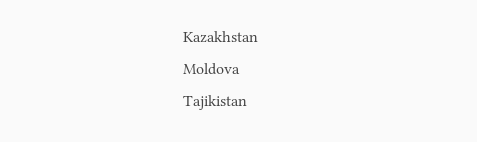Kazakhstan
Moldova
Tajikistan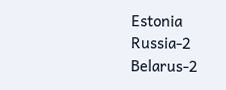Estonia
Russia-2
Belarus-2